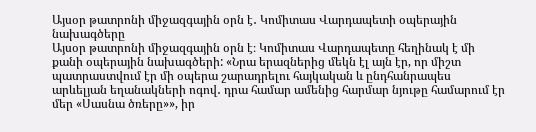Այսօր թատրոնի միջազգային օրն է․ Կոմիտաս Վարդապետի օպերային նախագծերը
Այսօր թատրոնի միջազգային օրն է։ Կոմիտաս Վարդապետը հեղինակ է մի քանի օպերային նախագծերի: «Նրա երազներից մեկն էլ այն էր, որ միշտ պատրաստվում էր մի օպերա շարադրելու հայկական և ընդհանրապես արևելյան եղանակների ոգով․ դրա համար ամենից հարմար նյութը համարում էր մեր «Սասնա ծռերը»», իր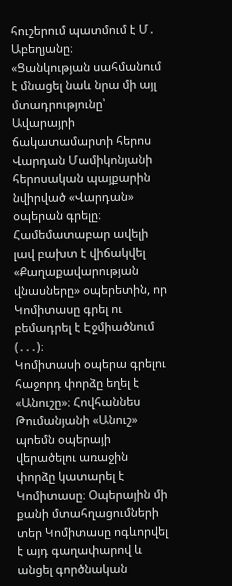հուշերում պատմում է Մ․ Աբեղյանը։
«Ցանկության սահմանում է մնացել նաև նրա մի այլ մտադրությունը՝ Ավարայրի ճակատամարտի հերոս Վարդան Մամիկոնյանի հերոսական պայքարին նվիրված «Վարդան» օպերան գրելը։ Համեմատաբար ավելի լավ բախտ է վիճակվել «Քաղաքավարության վնասները» օպերետին, որ Կոմիտասը գրել ու բեմադրել է Էջմիածնում (․․․)։
Կոմիտասի օպերա գրելու հաջորդ փորձը եղել է «Անուշը»։ Հովհաննես Թումանյանի «Անուշ» պոեմն օպերայի վերածելու առաջին փորձը կատարել է Կոմիտասը։ Օպերային մի քանի մտահղացումների տեր Կոմիտասը ոգևորվել է այդ գաղափարով և անցել գործնական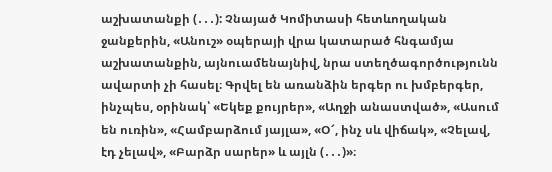աշխատանքի (․․․): Չնայած Կոմիտասի հետևողական ջանքերին, «Անուշ» օպերայի վրա կատարած հնգամյա աշխատանքին, այնուամենայնիվ, նրա ստեղծագործությունն ավարտի չի հասել։ Գրվել են առանձին երգեր ու խմբերգեր, ինչպես, օրինակ՝ «Եկեք քույրեր», «Աղջի անաստված», «Ասում են ուռին», «Համբարձում յայլա», «Օ՜, ինչ սև վիճակ», «Չելավ, էդ չելավ», «Բարձր սարեր» և այլն (․․․)»։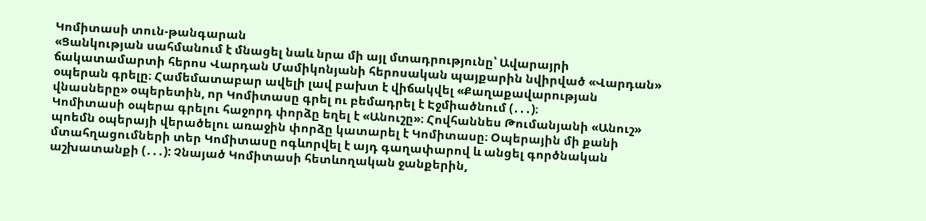Կոմիտասի տուն-թանգարան
«Ցանկության սահմանում է մնացել նաև նրա մի այլ մտադրությունը՝ Ավարայրի ճակատամարտի հերոս Վարդան Մամիկոնյանի հերոսական պայքարին նվիրված «Վարդան» օպերան գրելը։ Համեմատաբար ավելի լավ բախտ է վիճակվել «Քաղաքավարության վնասները» օպերետին, որ Կոմիտասը գրել ու բեմադրել է Էջմիածնում (․․․)։
Կոմիտասի օպերա գրելու հաջորդ փորձը եղել է «Անուշը»։ Հովհաննես Թումանյանի «Անուշ» պոեմն օպերայի վերածելու առաջին փորձը կատարել է Կոմիտասը։ Օպերային մի քանի մտահղացումների տեր Կոմիտասը ոգևորվել է այդ գաղափարով և անցել գործնական աշխատանքի (․․․): Չնայած Կոմիտասի հետևողական ջանքերին,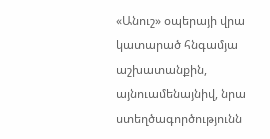«Անուշ» օպերայի վրա կատարած հնգամյա աշխատանքին, այնուամենայնիվ, նրա ստեղծագործությունն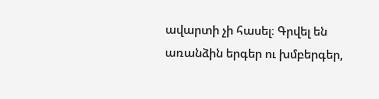ավարտի չի հասել։ Գրվել են առանձին երգեր ու խմբերգեր,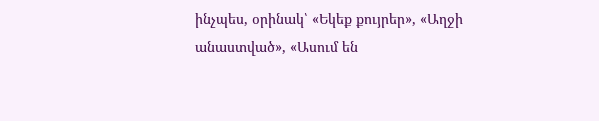ինչպես, օրինակ՝ «Եկեք քույրեր», «Աղջի անաստված», «Ասում են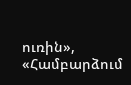ուռին», «Համբարձում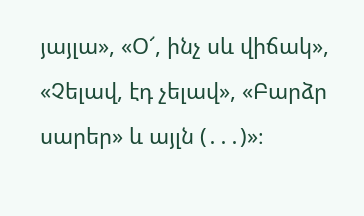յայլա», «Օ՜, ինչ սև վիճակ», «Չելավ, էդ չելավ», «Բարձր սարեր» և այլն (․․․)»։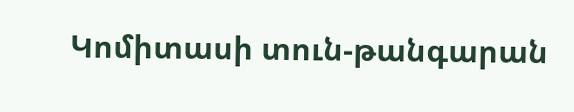Կոմիտասի տուն-թանգարան